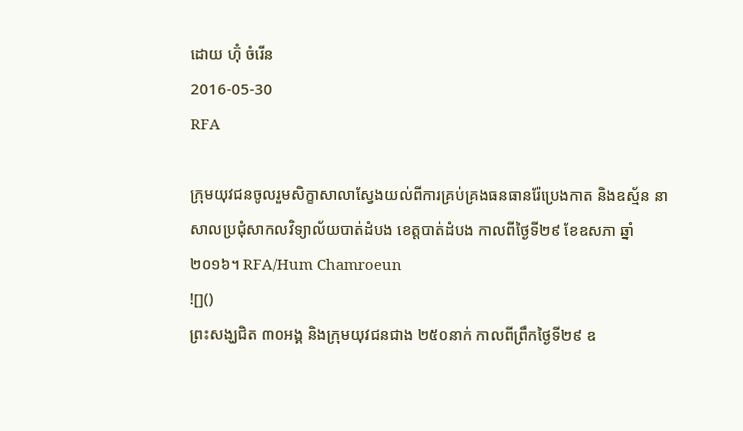ដោយ ហ៊ុំ ចំរើន
2016-05-30
RFA

ក្រុមយុវជនចូលរួមសិក្ខាសាលាស្វែងយល់ពីការគ្រប់គ្រងធនធានរ៉ែប្រេងកាត និងឧស្ម័ន នាសាលប្រជុំសាកលវិទ្យាល័យបាត់ដំបង ខេត្តបាត់ដំបង កាលពីថ្ងៃទី២៩ ខែឧសភា ឆ្នាំ២០១៦។ RFA/Hum Chamroeun
![]()
ព្រះសង្ឃជិត ៣០អង្គ និងក្រុមយុវជនជាង ២៥០នាក់ កាលពីព្រឹកថ្ងៃទី២៩ ឧ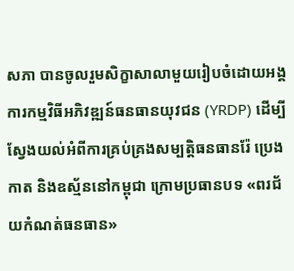សភា បានចូលរួមសិក្ខាសាលាមួយរៀបចំដោយអង្គការកម្មវិធីអភិវឌ្ឍន៍ធនធានយុវជន (YRDP) ដើម្បីស្វែងយល់អំពីការគ្រប់គ្រងសម្បត្តិធនធានរ៉ែ ប្រេងកាត និងឧស្ម័ននៅកម្ពុជា ក្រោមប្រធានបទ «ពរជ័យកំណត់ធនធាន»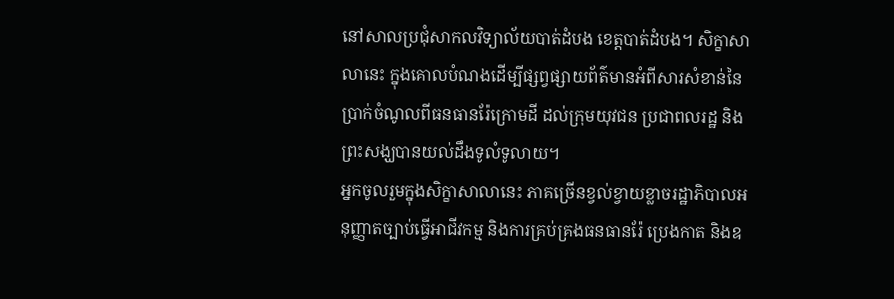នៅសាលប្រជុំសាកលវិទ្យាល័យបាត់ដំបង ខេត្តបាត់ដំបង។ សិក្ខាសាលានេះ ក្នុងគោលបំណងដើម្បីផ្សព្វផ្សាយព័ត៌មានអំពីសារសំខាន់នៃប្រាក់ចំណូលពីធនធានរ៉ែក្រោមដី ដល់ក្រុមយុវជន ប្រជាពលរដ្ឋ និងព្រះសង្ឃបានយល់ដឹងទូលំទូលាយ។
អ្នកចូលរួមក្នុងសិក្ខាសាលានេះ ភាគច្រើនខ្វល់ខ្វាយខ្លាចរដ្ឋាភិបាលអនុញ្ញាតច្បាប់ធ្វើអាជីវកម្ម និងការគ្រប់គ្រងធនធានរ៉ែ ប្រេងកាត និងឧ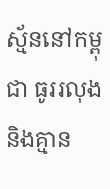ស្ម័ននៅកម្ពុជា ធូររលុង និងគ្មាន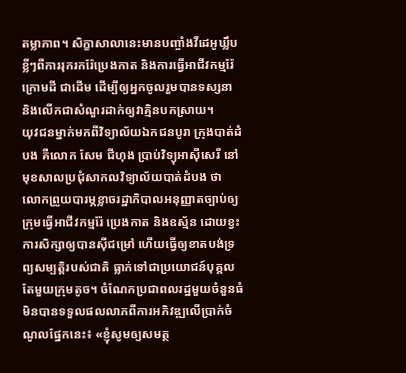តម្លាភាព។ សិក្ខាសាលានេះមានបញ្ចាំងវីដេអូឃ្លឹបខ្លីៗពីការរុករករ៉ែប្រេងកាត និងការធ្វើអាជីវកម្មរ៉ែក្រោមដី ជាដើម ដើម្បីឲ្យអ្នកចូលរួមបានទស្សនា និងលើកជាសំណួរដាក់ឲ្យវាគ្មិនបកស្រាយ។
យុវជនម្នាក់មកពីវិទ្យាល័យឯកជនបូរា ក្រុងបាត់ដំបង គឺលោក សែម ជីហុង ប្រាប់វិទ្យុអាស៊ីសេរី នៅមុខសាលប្រជុំសាកលវិទ្យាល័យបាត់ដំបង ថា លោកព្រួយបារម្ភខ្លាចរដ្ឋាភិបាលអនុញ្ញាតច្បាប់ឲ្យក្រុមធ្វើអាជីវកម្មរ៉ែ ប្រេងកាត និងឧស្ម័ន ដោយខ្វះការសិក្សាឲ្យបានស៊ីជម្រៅ ហើយធ្វើឲ្យខាតបង់ទ្រព្យសម្បត្តិរបស់ជាតិ ធ្លាក់ទៅជាប្រយោជន៍បុគ្គលតែមួយក្រុមតូច។ ចំណែកប្រជាពលរដ្ឋមួយចំនួនធំ មិនបានទទួលផលលាភពីការអភិវឌ្ឍលើប្រាក់ចំណូលផ្នែកនេះ៖ «ខ្ញុំសូមឲ្យសមត្ថ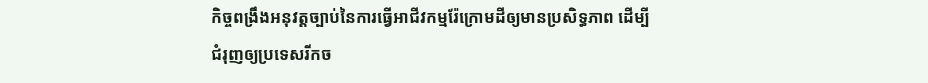កិច្ចពង្រឹងអនុវត្តច្បាប់នៃការធ្វើអាជីវកម្មរ៉ែក្រោមដីឲ្យមានប្រសិទ្ធភាព ដើម្បីជំរុញឲ្យប្រទេសរីកច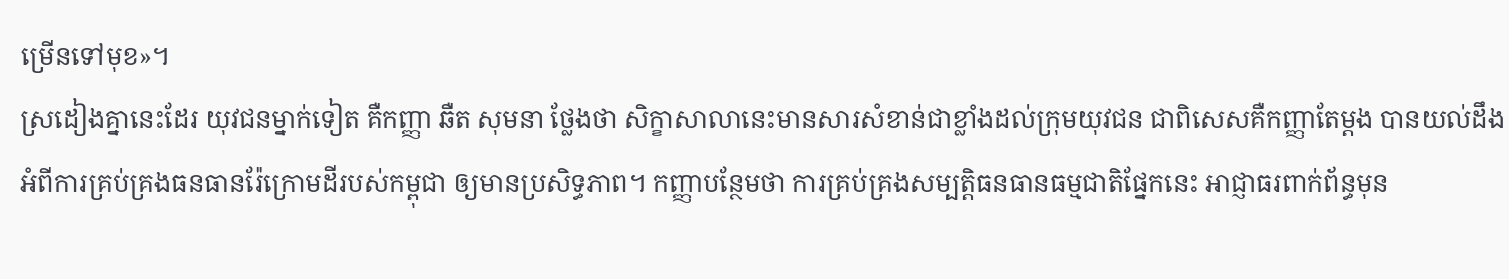ម្រើនទៅមុខ»។
ស្រដៀងគ្នានេះដែរ យុវជនម្នាក់ទៀត គឺកញ្ញា ឆឺត សុមនា ថ្លែងថា សិក្ខាសាលានេះមានសារសំខាន់ជាខ្លាំងដល់ក្រុមយុវជន ជាពិសេសគឺកញ្ញាតែម្ដង បានយល់ដឹងអំពីការគ្រប់គ្រងធនធានរ៉ែក្រោមដីរបស់កម្ពុជា ឲ្យមានប្រសិទ្ធភាព។ កញ្ញាបន្ថែមថា ការគ្រប់គ្រងសម្បត្តិធនធានធម្មជាតិផ្នែកនេះ អាជ្ញាធរពាក់ព័ន្ធមុន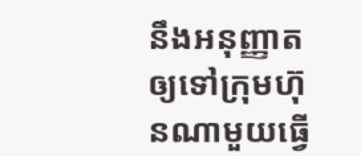នឹងអនុញ្ញាតឲ្យទៅក្រុមហ៊ុនណាមួយធ្វើ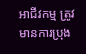អាជីវកម្ម ត្រូវមានការប្រុង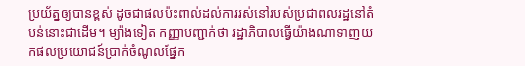ប្រយ័ត្នឲ្យបានខ្ពស់ ដូចជាផលប៉ះពាល់ដល់ការរស់នៅរបស់ប្រជាពលរដ្ឋនៅតំបន់នោះជាដើម។ ម្យ៉ាងទៀត កញ្ញាបញ្ជាក់ថា រដ្ឋាភិបាលធ្វើយ៉ាងណាទាញយកផលប្រយោជន៍ប្រាក់ចំណូលផ្នែក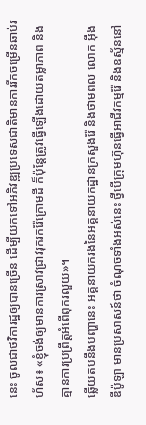នេះ ចូលជាថវិការដ្ឋឲ្យបានច្រើន ដើម្បីយកទៅអភិវឌ្ឍប្រទេសជាតិមានការរីកចម្រើនឆាប់រហ័ស៖ «ខ្ញុំចង់ឲ្យមានការស្រាវជ្រាវរុករករ៉ែក្រោមដី ក៏ប៉ុន្តែត្រូវធ្វើឡើងដោយតម្លាភាព និងគ្មានការប្រព្រឹត្តអំពើពុករលួយ»។
ឆ្លើយតបនឹងបញ្ហានេះ អគ្គនាយករងនៃអគ្គនាយកដ្ឋានក្រសួងរ៉ែ និងថាមពល លោក អ៊ឹង ឌីប៉ូឡា មានប្រសាសន៍ថា ចំណុចទាំងអស់នេះ ថ្វីបើក្រុមហ៊ុនធ្វើអាជីវកម្មរ៉ែ និងឧស្ម័ននៅ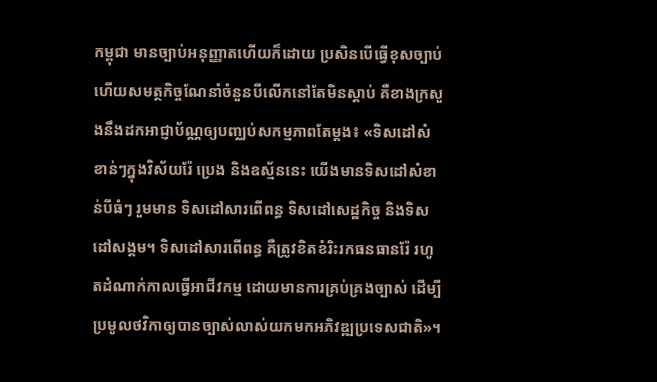កម្ពុជា មានច្បាប់អនុញ្ញាតហើយក៏ដោយ ប្រសិនបើធ្វើខុសច្បាប់ ហើយសមត្ថកិច្ចណែនាំចំនួនបីលើកនៅតែមិនស្ដាប់ គឺខាងក្រសួងនឹងដកអាជ្ញាប័ណ្ណឲ្យបញ្ឈប់សកម្មភាពតែម្ដង៖ «ទិសដៅសំខាន់ៗក្នុងវិស័យរ៉ែ ប្រេង និងឧស្ម័ននេះ យើងមានទិសដៅសំខាន់បីធំៗ រួមមាន ទិសដៅសារពើពន្ធ ទិសដៅសេដ្ឋកិច្ច និងទិសដៅសង្គម។ ទិសដៅសារពើពន្ធ គឺត្រូវខិតខំរិះរកធនធានរ៉ែ រហូតដំណាក់កាលធ្វើអាជីវកម្ម ដោយមានការគ្រប់គ្រងច្បាស់ ដើម្បីប្រមូលថវិកាឲ្យបានច្បាស់លាស់យកមកអភិវឌ្ឍប្រទេសជាតិ»។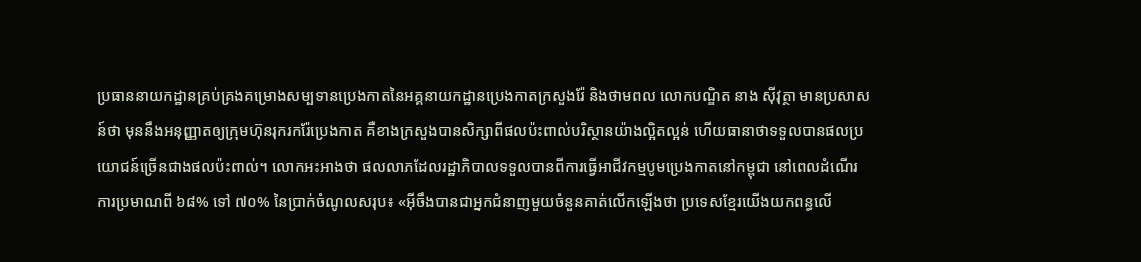ប្រធាននាយកដ្ឋានគ្រប់គ្រងគម្រោងសម្បទានប្រេងកាតនៃអគ្គនាយកដ្ឋានប្រេងកាតក្រសួងរ៉ែ និងថាមពល លោកបណ្ឌិត នាង ស៊ីវុត្ថា មានប្រសាសន៍ថា មុននឹងអនុញ្ញាតឲ្យក្រុមហ៊ុនរុករករ៉ែប្រេងកាត គឺខាងក្រសួងបានសិក្សាពីផលប៉ះពាល់បរិស្ថានយ៉ាងល្អិតល្អន់ ហើយធានាថាទទួលបានផលប្រយោជន៍ច្រើនជាងផលប៉ះពាល់។ លោកអះអាងថា ផលលាភដែលរដ្ឋាភិបាលទទួលបានពីការធ្វើអាជីវកម្មបូមប្រេងកាតនៅកម្ពុជា នៅពេលដំណើរការប្រមាណពី ៦៨% ទៅ ៧០% នៃប្រាក់ចំណូលសរុប៖ «អ៊ីចឹងបានជាអ្នកជំនាញមួយចំនួនគាត់លើកឡើងថា ប្រទេសខ្មែរយើងយកពន្ធលើ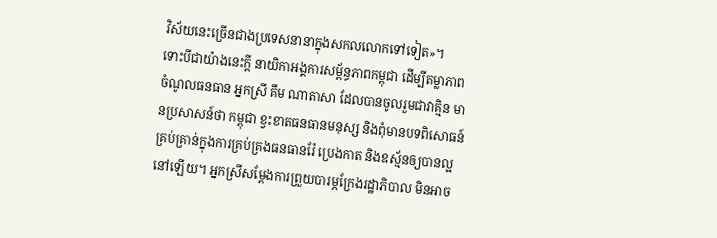វិស័យនេះច្រើនជាងប្រទេសនានាក្នុងសកលលោកទៅទៀត»។
ទោះបីជាយ៉ាងនេះក្ដី នាយិកាអង្គការសម្ព័ន្ធភាពកម្ពុជា ដើម្បីតម្លាភាពចំណូលធនធាន អ្នកស្រី គឹម ណាតាសា ដែលបានចូលរួមជាវាគ្មិន មានប្រសាសន៍ថា កម្ពុជា ខ្វះខាតធនធានមនុស្ស និងពុំមានបទពិសោធន៍គ្រប់គ្រាន់ក្នុងការគ្រប់គ្រងធនធានរ៉ែ ប្រេងកាត និងឧស្ម័នឲ្យបានល្អនៅឡើយ។ អ្នកស្រីសម្ដែងការព្រួយបារម្ភក្រែងរដ្ឋាភិបាល មិនអាច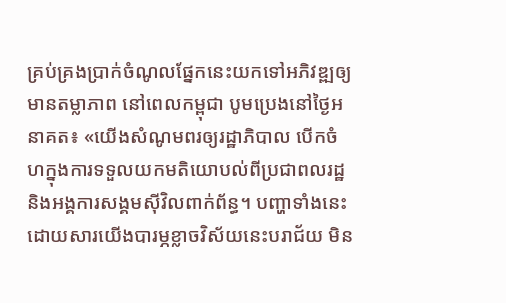គ្រប់គ្រងប្រាក់ចំណូលផ្នែកនេះយកទៅអភិវឌ្ឍឲ្យមានតម្លាភាព នៅពេលកម្ពុជា បូមប្រេងនៅថ្ងៃអនាគត៖ «យើងសំណូមពរឲ្យរដ្ឋាភិបាល បើកចំហក្នុងការទទួលយកមតិយោបល់ពីប្រជាពលរដ្ឋ និងអង្គការសង្គមស៊ីវិលពាក់ព័ន្ធ។ បញ្ហាទាំងនេះ ដោយសារយើងបារម្ភខ្លាចវិស័យនេះបរាជ័យ មិន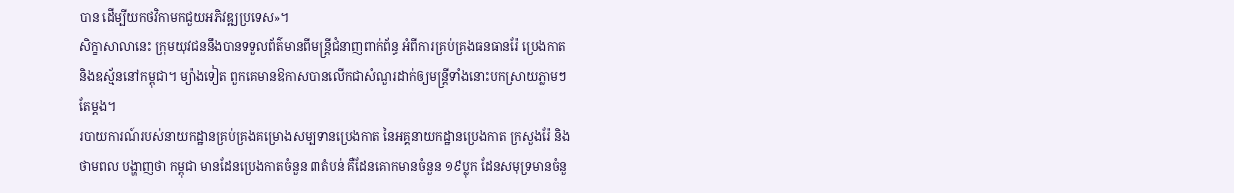បាន ដើម្បីយកថវិកាមកជួយអភិវឌ្ឍប្រទេស»។
សិក្ខាសាលានេះ ក្រុមយុវជននឹងបានទទួលព័ត៌មានពីមន្ត្រីជំនាញពាក់ព័ន្ធ អំពីការគ្រប់គ្រងធនធានរ៉ែ ប្រេងកាត និងឧស្ម័ននៅកម្ពុជា។ ម្យ៉ាងទៀត ពួកគេមានឱកាសបានលើកជាសំណួរដាក់ឲ្យមន្ត្រីទាំងនោះបកស្រាយភ្លាមៗតែម្ដង។
របាយការណ៍របស់នាយកដ្ឋានគ្រប់គ្រងគម្រោងសម្បទានប្រេងកាត នៃអគ្គនាយកដ្ឋានប្រេងកាត ក្រសួងរ៉ែ និងថាមពល បង្ហាញថា កម្ពុជា មានដែនប្រេងកាតចំនួន ៣តំបន់ គឺដែនគោកមានចំនួន ១៩ប្លុក ដែនសមុទ្រមានចំនួ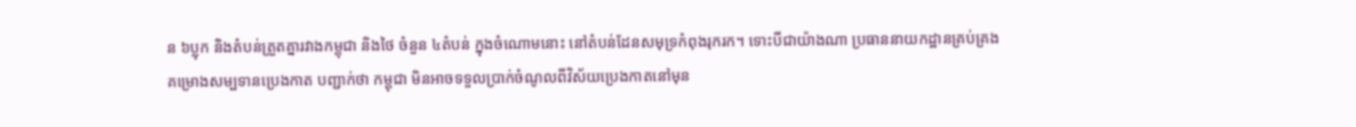ន ៦ប្លុក និងតំបន់ត្រួតគ្នារវាងកម្ពុជា និងថៃ ចំនួន ៤តំបន់ ក្នុងចំណោមនោះ នៅតំបន់ដែនសមុទ្រកំពុងរុករក។ ទោះបីជាយ៉ាងណា ប្រធាននាយកដ្ឋានគ្រប់គ្រងគម្រោងសម្បទានប្រេងកាត បញ្ជាក់ថា កម្ពុជា មិនអាចទទួលប្រាក់ចំណូលពីវិស័យប្រេងកាតនៅមុន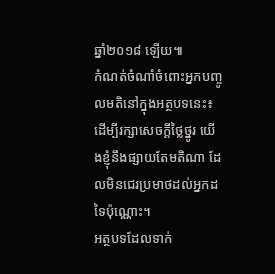ឆ្នាំ២០១៨ ឡើយ៕
កំណត់ចំណាំចំពោះអ្នកបញ្ចូលមតិនៅក្នុងអត្ថបទនេះ៖ ដើម្បីរក្សាសេចក្ដីថ្លៃថ្នូរ យើងខ្ញុំនឹងផ្សាយតែមតិណា ដែលមិនជេរប្រមាថដល់អ្នកដទៃប៉ុណ្ណោះ។
អត្ថបទដែលទាក់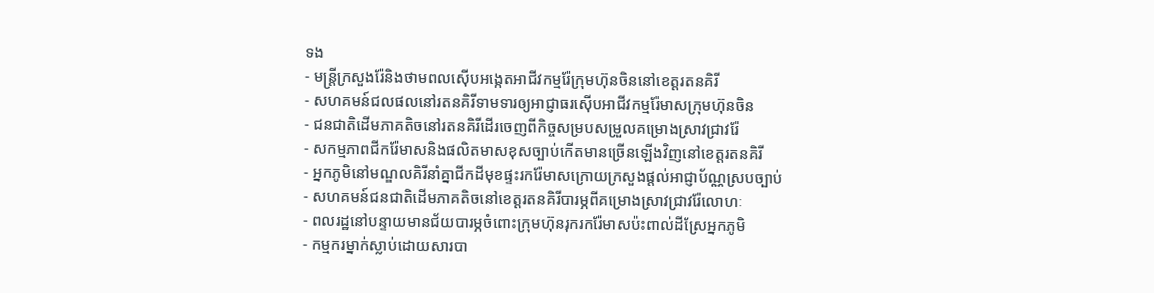ទង
- មន្ត្រីក្រសួងរ៉ែនិងថាមពលស៊ើបអង្កេតអាជីវកម្មរ៉ែក្រុមហ៊ុនចិននៅខេត្តរតនគិរី
- សហគមន៍ជលផលនៅរតនគិរីទាមទារឲ្យអាជ្ញាធរស៊ើបអាជីវកម្មរ៉ែមាសក្រុមហ៊ុនចិន
- ជនជាតិដើមភាគតិចនៅរតនគិរីដើរចេញពីកិច្ចសម្របសម្រួលគម្រោងស្រាវជ្រាវរ៉ែ
- សកម្មភាពជីករ៉ែមាសនិងផលិតមាសខុសច្បាប់កើតមានច្រើនឡើងវិញនៅខេត្តរតនគិរី
- អ្នកភូមិនៅមណ្ឌលគិរីនាំគ្នាជីកដីមុខផ្ទះរករ៉ែមាសក្រោយក្រសួងផ្ដល់អាជ្ញាប័ណ្ណស្របច្បាប់
- សហគមន៍ជនជាតិដើមភាគតិចនៅខេត្តរតនគិរីបារម្ភពីគម្រោងស្រាវជ្រាវរ៉ែលោហៈ
- ពលរដ្ឋនៅបន្ទាយមានជ័យបារម្ភចំពោះក្រុមហ៊ុនរុករករ៉ែមាសប៉ះពាល់ដីស្រែអ្នកភូមិ
- កម្មករម្នាក់ស្លាប់ដោយសារបា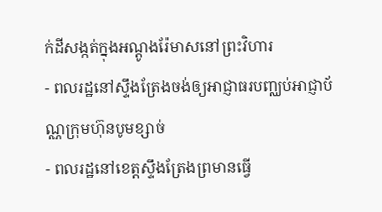ក់ដីសង្កត់ក្នុងអណ្ដូងរ៉ែមាសនៅព្រះវិហារ
- ពលរដ្ឋនៅស្ទឹងត្រែងចង់ឲ្យអាជ្ញាធរបញ្ឈប់អាជ្ញាប័ណ្ណក្រុមហ៊ុនបូមខ្សាច់
- ពលរដ្ឋនៅខេត្តស្ទឹងត្រែងព្រមានធ្វើ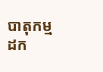បាតុកម្មដក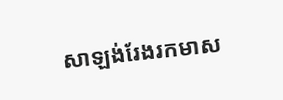សាឡង់រែងរកមាស